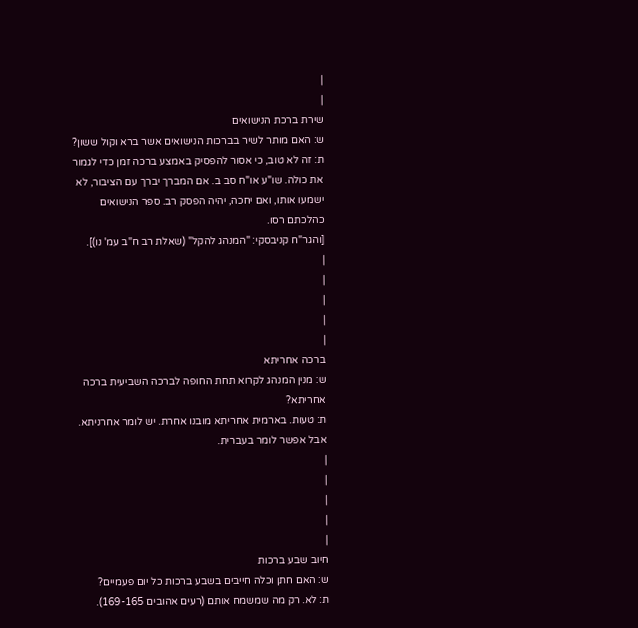|
|
שירת ברכת הנישואים
ש: האם מותר לשיר בברכות הנישואים אשר ברא וקול ששון?
ת: זה לא טוב, כי אסור להפסיק באמצע ברכה זמן כדי לגמור את כולה. שו"ע או"ח סב ב. אם המברך יברך עם הציבור, לא ישמעו אותו, ואם יחכה, יהיה הפסק רב. ספר הנישואים כהלכתם רסו.
[והגר"ח קניבסקי: "המנהג להקל" (שאלת רב ח"ב עמ' נו)].
|
|
|
|
|
ברכה אחריתא
ש: מנין המנהג לקרוא תחת החופה לברכה השביעית ברכה אחריתא?
ת: טעות. בארמית אחריתא מובנו אחרת. יש לומר אחרניתא. אבל אפשר לומר בעברית.
|
|
|
|
|
חיוב שבע ברכות
ש: האם חתן וכלה חייבים בשבע ברכות כל יום פעמיים?
ת: לא. רק מה שמשמח אותם (רעים אהובים 169-165).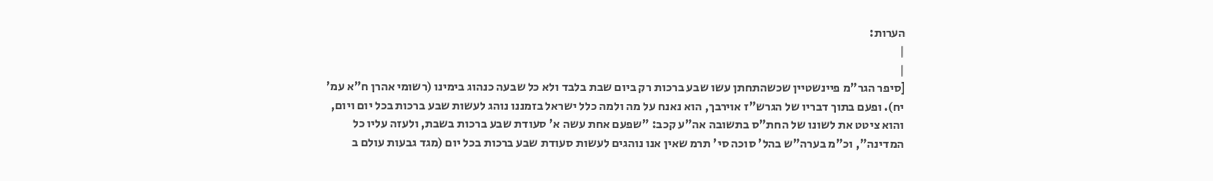הערות:
|
|
[סיפר הגר"מ פיינשטיין שכשהתחתן עשו שבע ברכות רק ביום שבת בלבד ולא כל שבעה כנהוג בימינו (רשומי אהרן ח"א עמ' יח). ופעם בתוך דבריו של הגרש"ז אוירבך, הוא נאנח על מה ולמה כלל ישראל בזמננו נוהג לעשות שבע ברכות בכל יום ויום, והוא ציטט את לשונו של החת"ס בתשובה אה"ע קכב: "שפעם אחת עשה א' סעודת שבע ברכות בשבת, ולעזה עליו כל המדינה", וכ"מ בערה"ש בהל' סוכה סי' תרמ שאין אנו נוהגים לעשות סעודת שבע ברכות בכל יום (מגד גבעות עולם ב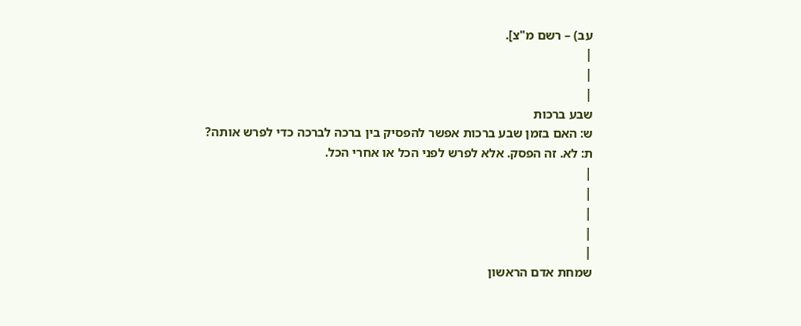עב) – רשם מ"צ].
|
|
|
שבע ברכות
ש: האם בזמן שבע ברכות אפשר להפסיק בין ברכה לברכה כדי לפרש אותה?
ת: לא. זה הפסק. אלא לפרש לפני הכל או אחרי הכל.
|
|
|
|
|
שמחת אדם הראשון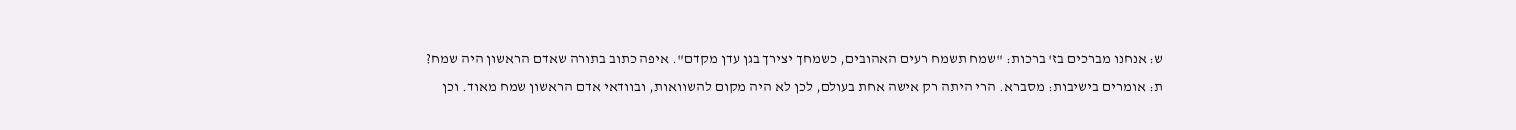ש: אנחנו מברכים בז' ברכות: "שמח תשמח רעים האהובים, כשמחך יצירך בגן עדן מקדם". איפה כתוב בתורה שאדם הראשון היה שמח?
ת: אומרים בישיבות: מסברא. הרי היתה רק אישה אחת בעולם, לכן לא היה מקום להשוואות, ובוודאי אדם הראשון שמח מאוד. וכן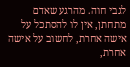לגבי חוה. מהרגע שאדם מתחתן, אין לו להסתכל על אישה אחרת, לחשוב על אישה אחרת,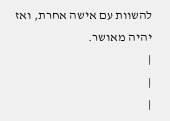להשוות עם אישה אחרת, ואז יהיה מאושר.
|
|
|